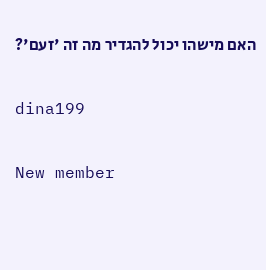האם מישהו יכול להגדיר מה זה 'זעם'?

dina199

New member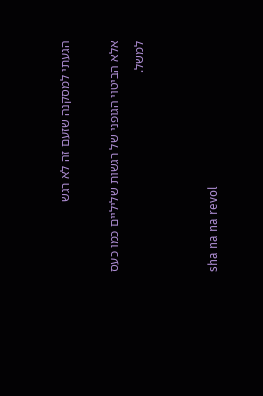הגעתי למסקנה שזעם זה לא רגש

אלא הביטוי הגופני של רגשות שליליים כמו כעס למשל.


sha na na revol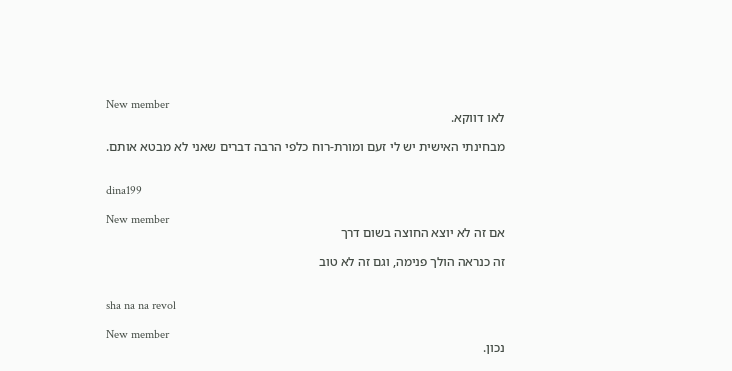New member
לאו דווקא.

מבחינתי האישית יש לי זעם ומורת-רוח כלפי הרבה דברים שאני לא מבטא אותם.


dina199

New member
אם זה לא יוצא החוצה בשום דרך

זה כנראה הולך פנימה, וגם זה לא טוב


sha na na revol

New member
נכון.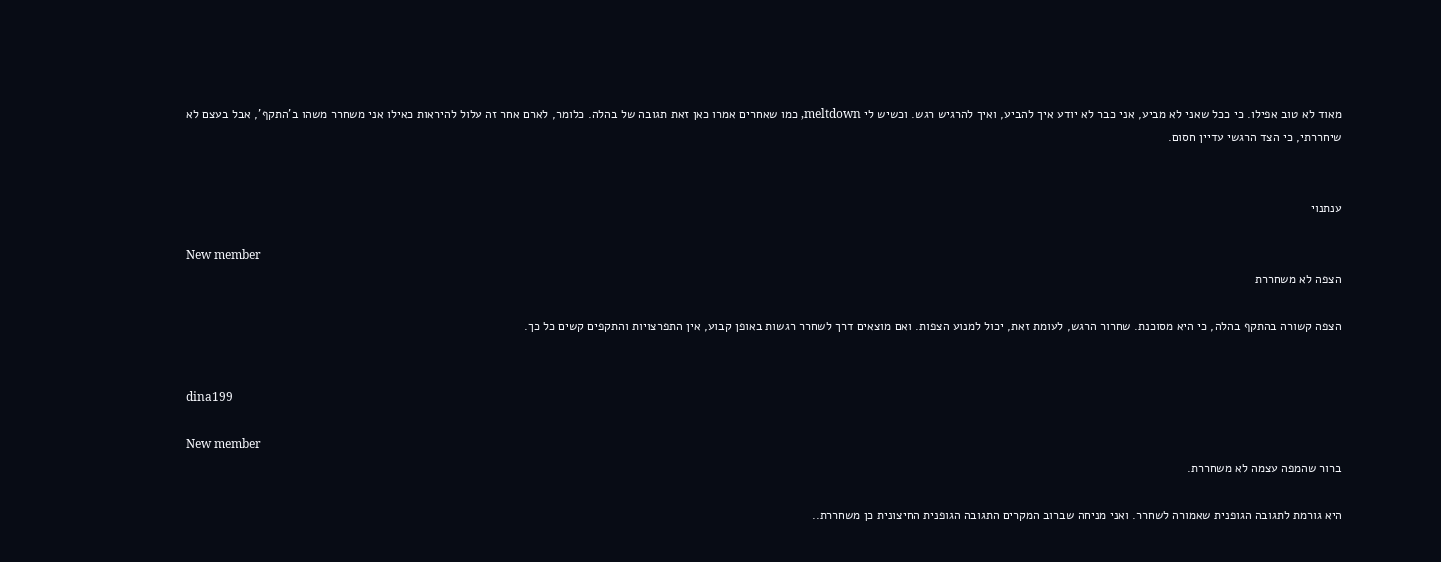מאוד לא טוב אפילו. כי ככל שאני לא מביע, אני כבר לא יודע איך להביע, ואיך להרגיש רגש. וכשיש לי meltdown, כמו שאחרים אמרו כאן זאת תגובה של בהלה. כלומר, לארם אחר זה עלול להיראות כאילו אני משחרר משהו ב'התקף', אבל בעצם לא שיחררתי, כי הצד הרגשי עדיין חסום.


ענתנוי

New member
הצפה לא משחררת

הצפה קשורה בהתקף בהלה, כי היא מסוכנת. שחרור הרגש, לעומת זאת, יכול למנוע הצפות. ואם מוצאים דרך לשחרר רגשות באופן קבוע, אין התפרצויות והתקפים קשים כל כך.


dina199

New member
ברור שהמפה עצמה לא משחררת.

היא גורמת לתגובה הגופנית שאמורה לשחרר. ואני מניחה שברוב המקרים התגובה הגופנית החיצונית כן משחררת..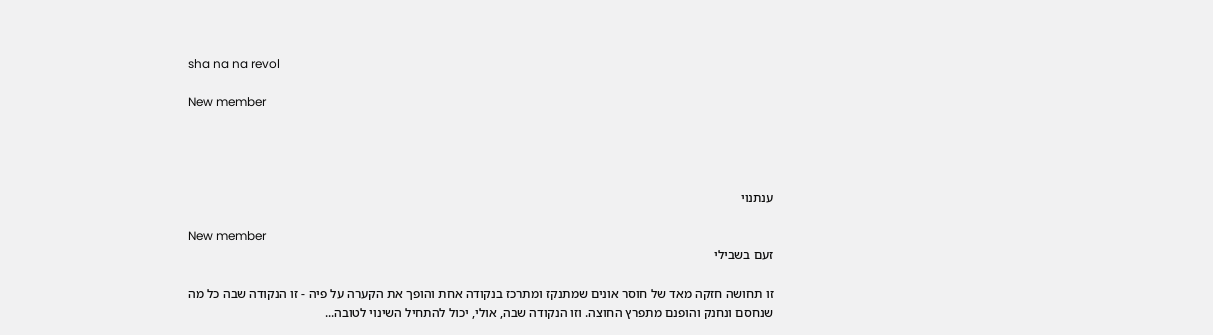sha na na revol

New member




ענתנוי

New member
זעם בשבילי

זו תחושה חזקה מאד של חוסר אונים שמתנקז ומתרכז בנקודה אחת והופך את הקערה על פיה - זו הנקודה שבה כל מה שנחסם ונחנק והופנם מתפרץ החוצה. וזו הנקודה שבה, אולי, יכול להתחיל השינוי לטובה...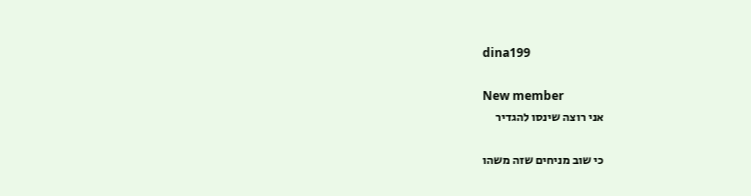dina199

New member
אני רוצה שינסו להגדיר

כי שוב מניחים שזה משהו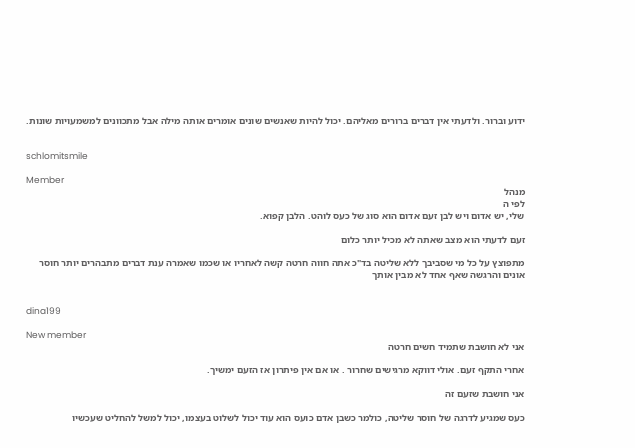ידוע וברור. ולדעתי אין דברים ברורים מאליהם. יכול להיות שאנשים שונים אומרים אותה מילה אבל מתכוונים למשמעויות שונות.


schlomitsmile

Member
מנהל
לפי ה
שלי, יש אדום ויש לבן זעם אדום הוא סוג של כעס לוהט. הלבן קפוא.

זעם לדעתי הוא מצב שאתה לא מכיל יותר כלום

מתפוצץ על כל מי שסביבך ללא שליטה בד"כ אתה חווה חרטה קשה לאחריו או שכמו שאמרה ענת דברים מתבהרים יותר חוסר אונים והרגשה שאף אחד לא מבין אותך


dina199

New member
אני לא חושבת שתמיד חשים חרטה

אחרי התקף זעם. אולי דווקא מרגישים שחרור . או אם אין פיתרון אז הזעם ימשיך.

אני חושבת שזעם זה

כעס שמגיע לדרגה של חוסר שליטה, כולמר כשבן אדם כועס הוא עוד יכול לשלוט בעצמו, יכול למשל להחליט שעכשיו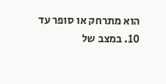הוא מתרחק או סופר עד 10. במצב של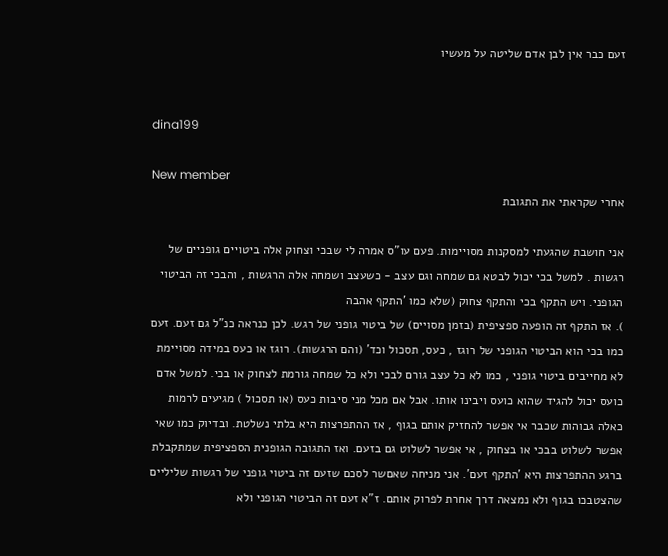זעם כבר אין לבן אדם שליטה על מעשיו


dina199

New member
אחרי שקראתי את התגובת

אני חושבת שהגעתי למסקנות מסויימות. פעם עו"ס אמרה לי שבכי וצחוק אלה ביטויים גופניים של רגשות . למשל בכי יכול לבטא גם שמחה וגם עצב - כשעצב ושמחה אלה הרגשות , והבכי זה הביטוי הגופני. ויש התקף בכי והתקף צחוק (שלא כמו 'התקף אהבה
). אז התקף זה הופעה ספציפית (בזמן מסויים) של ביטוי גופני של רגש. לכן כנראה כנ"ל גם זעם. זעם כמו בכי הוא הביטוי הגופני של רוגז , כעס, תסכול וכד' (והם הרגשות). רוגז או כעס במידה מסויימת לא מחייבים ביטוי גופני , כמו לא כל עצב גורם לבכי ולא כל שמחה גורמת לצחוק או בכי. למשל אדם כועס יכול להגיד שהוא כועס ויבינו אותו. אבל אם מכל מני סיבות כעס (או תסכול ) מגיעים לרמות כאלה גבוהות שכבר אי אפשר להחזיק אותם בגוף , אז ההתפרצות היא בלתי נשלטת. ובדיוק כמו שאי אפשר לשלוט בבכי או בצחוק , אי אפשר לשלוט גם בזעם. ואז התגובה הגופנית הספציפית שמתקבלת ברגע ההתפרצות היא 'התקף זעם'. אני מניחה שאםשר לסכם שזעם זה ביטוי גופני של רגשות שליליים שהצטבכו בגוף ולא נמצאה דרך אחרת לפרוק אותם. ז"א זעם זה הביטוי הגופני ולא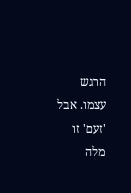הרגש עצמו. אבל 'זעם' זו מלה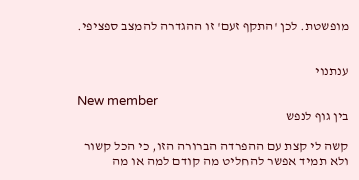מופשטת. לכן 'התקף זעם' זו ההגדרה להמצב ספציפי.


ענתנוי

New member
בין גוף לנפש

קשה לי קצת עם ההפרדה הברורה הזו, כי הכל קשור ולא תמיד אפשר להחליט מה קודם למה או מה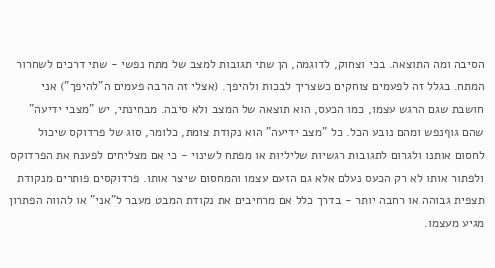הסיבה ומה התוצאה. בכי וצחוק, לדוגמה, הן שתי תגובות למצב של מתח נפשי - שתי דרכים לשחרור המתח. בגלל זה לפעמים צוחקים כשצריך לבכות ולהיפך. (אצלי זה הרבה פעמים ה"להיפך") אני חושבת שגם הרגש עצמו, כמו הכעס, הוא תוצאה של המצב ולא סיבה. מבחינתי, יש "מצבי ידיעה" שהם גוףנפש ומהם נובע הכל. כל "מצב ידיעה" הוא נקודת צומת, כלומר, סוג של פרדוקס שיכול לחסום אותנו ולגרום לתגובות רגשיות שליליות או מפתח לשינוי - כי אם מצליחים לפענח את הפרדוקס ולפתור אותו לא רק הכעס נעלם אלא גם הזעם עצמו והמחסום שיצר אותו. פרדוקסים פותרים מנקודת תצפית גבוהה או רחבה יותר - בדרך כלל אם מרחיבים את נקודת המבט מעבר ל"אני" או להווה הפתרון מגיע מעצמו.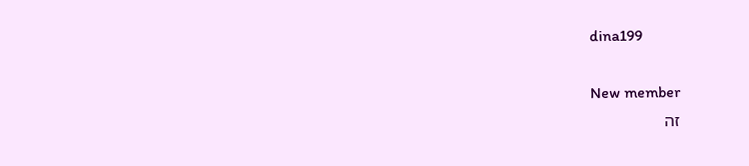dina199

New member
זה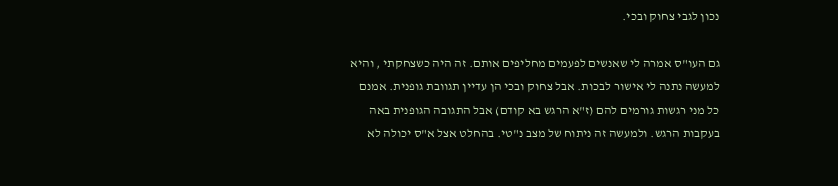נכון לגבי צחוק ובכי.

גם העו"ס אמרה לי שאנשים לפעמים מחליפים אותם. זה היה כשצחקתי , והיא למעשה נתנה לי אישור לבכות. אבל צחוק ובכי הן עדיין תגוובת גופנית. אמנם כל מני רגשות גורמים להם (ז"א הרגש בא קודם) אבל התגובה הגופנית באה בעקבות הרגש. ולמעשה זה ניתוח של מצב נ"טי. בהחלט אצל א"ס יכולה לא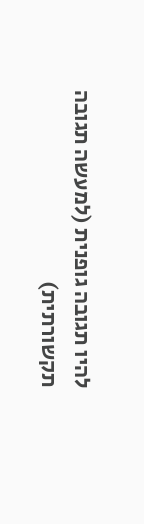להיו תגובה גופנית (למעשה תגובה תקשורתית)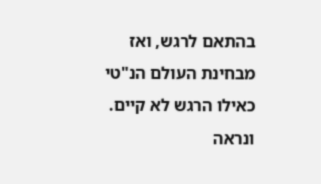בהתאם לרגש, ואז מבחינת העולם הנ"טי כאילו הרגש לא קיים. ונראה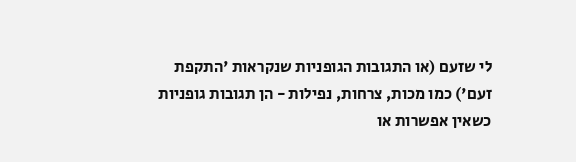לי שזעם (או התגובות הגופניות שנקראות 'התקפת זעם') כמו מכות, צרחות, נפילות - הן תגובות גופניות כשאין אפשרות או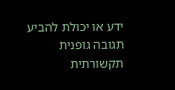ידע או יכולת להביע תגובה גופנית תקשורתית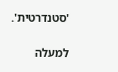'סטנדרטית'.

למעלה